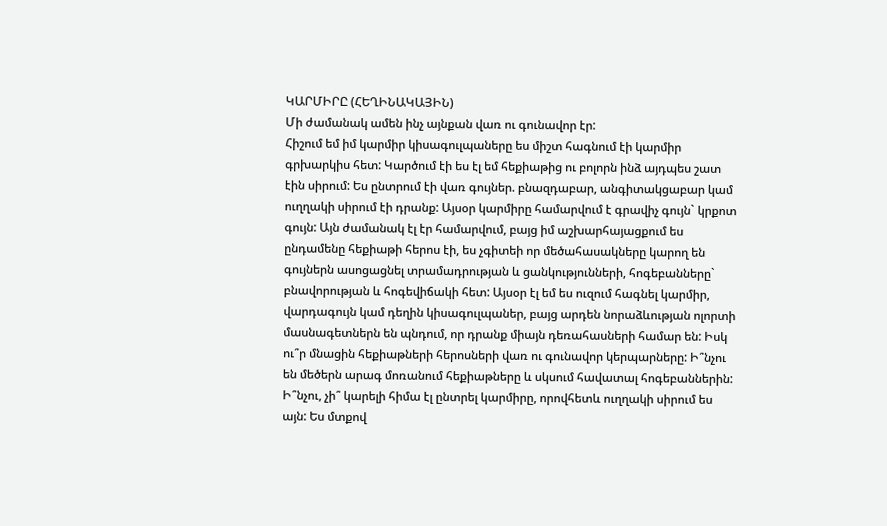ԿԱՐՄԻՐԸ (ՀԵՂԻՆԱԿԱՅԻՆ)
Մի ժամանակ ամեն ինչ այնքան վառ ու գունավոր էր:
Հիշում եմ իմ կարմիր կիսագուլպաները ես միշտ հագնում էի կարմիր գրխարկիս հետ: Կարծում էի ես էլ եմ հեքիաթից ու բոլորն ինձ այդպես շատ էին սիրում: Ես ընտրում էի վառ գույներ. բնազդաբար, անգիտակցաբար կամ ուղղակի սիրում էի դրանք: Այսօր կարմիրը համարվում է գրավիչ գույն` կրքոտ գույն: Այն ժամանակ էլ էր համարվում, բայց իմ աշխարհայացքում ես ընդամենը հեքիաթի հերոս էի, ես չգիտեի որ մեծահասակները կարող են գույներն ասոցացնել տրամադրության և ցանկությունների, հոգեբանները` բնավորության և հոգեվիճակի հետ: Այսօր էլ եմ ես ուզում հագնել կարմիր, վարդագույն կամ դեղին կիսագուլպաներ, բայց արդեն նորաձևության ոլորտի մասնագետներն են պնդում, որ դրանք միայն դեռահասների համար են: Իսկ ու՞ր մնացին հեքիաթների հերոսների վառ ու գունավոր կերպարները: Ի՞նչու են մեծերն արագ մոռանում հեքիաթները և սկսում հավատալ հոգեբաններին: Ի՞նչու, չի՞ կարելի հիմա էլ ընտրել կարմիրը, որովհետև ուղղակի սիրում ես այն: Ես մտքով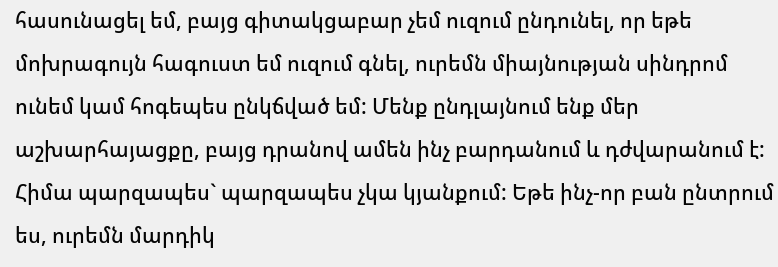հասունացել եմ, բայց գիտակցաբար չեմ ուզում ընդունել, որ եթե մոխրագույն հագուստ եմ ուզում գնել, ուրեմն միայնության սինդրոմ ունեմ կամ հոգեպես ընկճված եմ: Մենք ընդլայնում ենք մեր աշխարհայացքը, բայց դրանով ամեն ինչ բարդանում և դժվարանում է: Հիմա պարզապես` պարզապես չկա կյանքում: Եթե ինչ-որ բան ընտրում ես, ուրեմն մարդիկ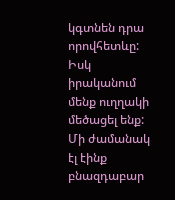կգտնեն դրա որովհետևը: Իսկ իրականում մենք ուղղակի մեծացել ենք: Մի ժամանակ էլ էինք բնազդաբար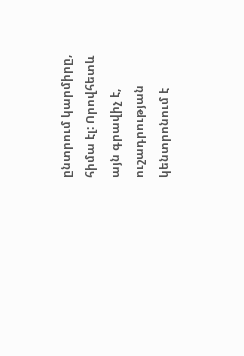ընտրում կարմիրը, հիմա էլ: Որովհետև այն գրավիչ է, ուշադրության կենտրոնում է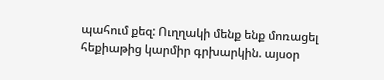պահում քեզ: Ուղղակի մենք ենք մոռացել հեքիաթից կարմիր գրխարկին. այսօր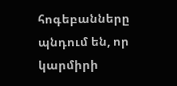հոգեբանները պնդում են, որ կարմիրի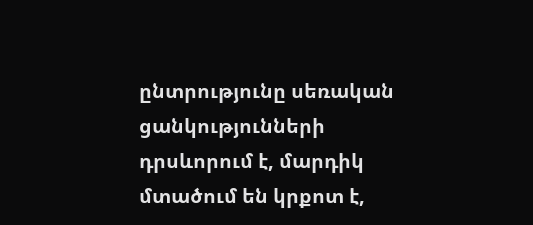ընտրությունը սեռական ցանկությունների դրսևորում է, մարդիկ մտածում են կրքոտ է,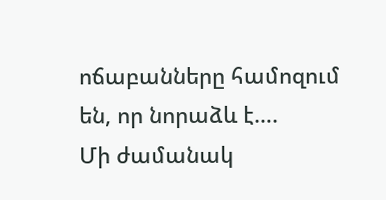ոճաբանները համոզում են, որ նորաձև է….
Մի ժամանակ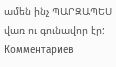ամեն ինչ ՊԱՐԶԱՊԵՍ վառ ու գունավոր էր:
Комментариев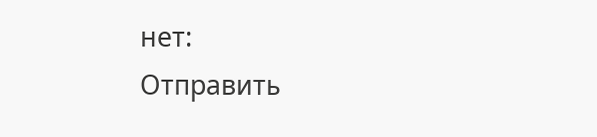нет:
Отправить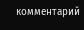комментарий